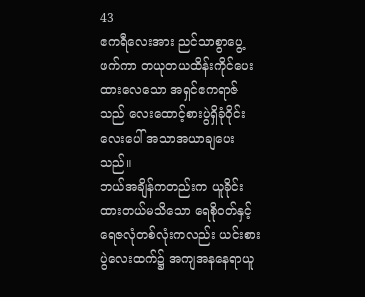43
ဧကရီလေးအား ညင်သာစွာပွေ့ဖက်ကာ တယုတယထိန်းကိုင်ပေးထားလေသော အရှင်ဧကရာဇ်သည် လေးထောင့်စားပွဲရှိခုံဝိုင်းလေးပေါ် အသာအယာချပေးသည်။
ဘယ်အချိန်ကတည်းက ယူခိုင်းထားတယ်မသိသော ရေစိုဝတ်နှင့်ရေဇလုံတစ်လုံးကလည်း ယင်းစားပွဲလေးထက်၌ အကျအနနေရာယူ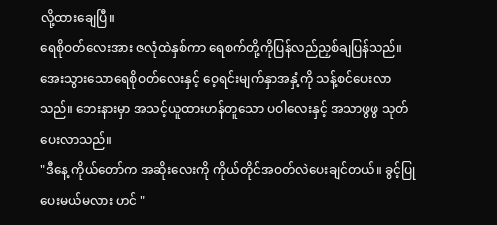လို့ထားချေပြီ။
ရေစိုဝတ်လေးအား ဇလုံထဲနှစ်ကာ ရေစက်တို့ကိုပြန်လည်ညှစ်ချပြန်သည်။ အေးသွားသောရေစိုဝတ်လေးနှင့် ဝေ့ရင်းမျက်နှာအနှံ့ကို သန့်စင်ပေးလာသည်။ ဘေးနားမှာ အသင့်ယူထားဟန်တူသော ပဝါလေးနှင့် အသာဖွဖွ သုတ်ပေးလာသည်။
"ဒီနေ့ ကိုယ်တော်က အဆိုးလေးကို ကိုယ်တိုင်အဝတ်လဲပေးချင်တယ်။ ခွင့်ပြုပေးမယ်မလား ဟင် "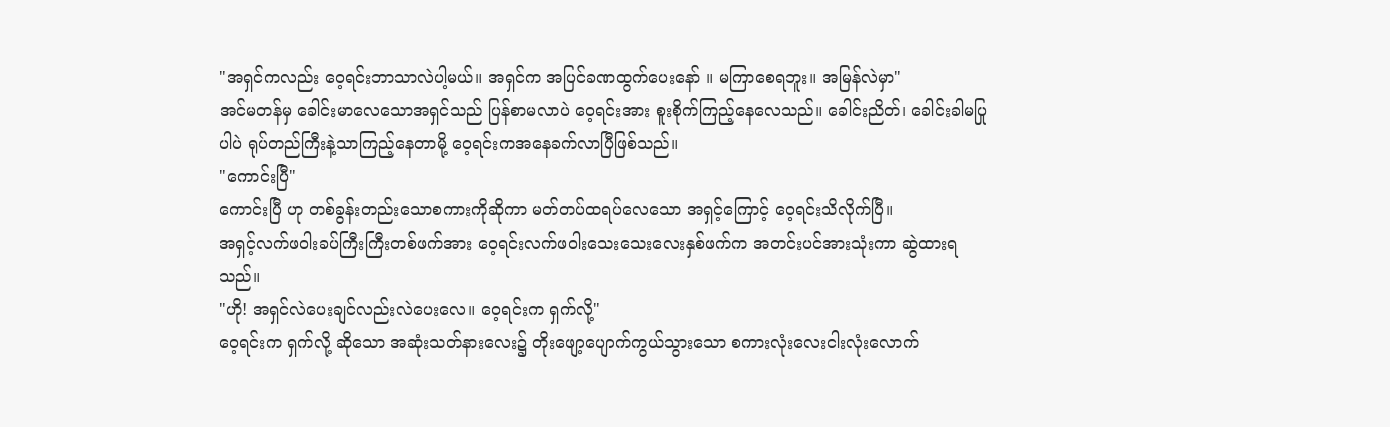"အရှင်ကလည်း ဝေ့ရင်းဘာသာလဲပါ့မယ်။ အရှင်က အပြင်ခဏထွက်ပေးနော် ။ မကြာစေရဘူး။ အမြန်လဲမှာ"
အင်မတန်မှ ခေါင်းမာလေသောအရှင်သည် ပြန်စာမလာပဲ ဝေ့ရင်းအား စူးစိုက်ကြည့်နေလေသည်။ ခေါင်းညိတ်၊ ခေါင်းခါမပြုပါပဲ ရုပ်တည်ကြီးနဲ့သာကြည့်နေတာမို့ ဝေ့ရင်းကအနေခက်လာပြီဖြစ်သည်။
"ကောင်းပြီ"
ကောင်းပြီ ဟု တစ်ခွန်းတည်းသောစကားကိုဆိုကာ မတ်တပ်ထရပ်လေသော အရှင့်ကြောင့် ဝေ့ရင်းသိလိုက်ပြီ။
အရှင့်လက်ဖဝါးခပ်ကြီးကြီးတစ်ဖက်အား ဝေ့ရင်းလက်ဖဝါးသေးသေးလေးနှစ်ဖက်က အတင်းပင်အားသုံးကာ ဆွဲထားရသည်။
"ဟို! အရှင်လဲပေးချင်လည်းလဲပေးလေ။ ဝေ့ရင်းက ရှက်လို့"
ဝေ့ရင်းက ရှက်လို့ ဆိုသော အဆုံးသတ်နားလေး၌ တိုးဖျော့ပျောက်ကွယ်သွားသော စကားလုံးလေးငါးလုံးလောက်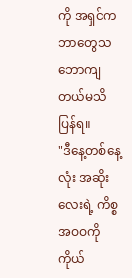ကို အရှင်ကဘာတွေသဘောကျတယ်မသိပြန်ရ။
"ဒီနေ့တစ်နေ့လုံး အဆိုးလေးရဲ့ ကိစ္စအဝဝကို ကိုယ်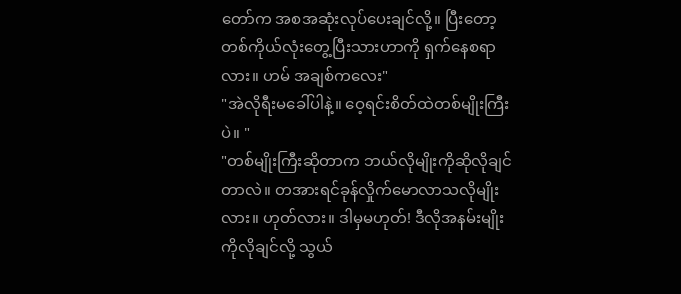တော်က အစအဆုံးလုပ်ပေးချင်လို့။ ပြီးတော့ တစ်ကိုယ်လုံးတွေ့ပြီးသားဟာကို ရှက်နေစရာလား။ ဟမ် အချစ်ကလေး"
"အဲလိုရီးမခေါ်ပါနဲ့။ ဝေ့ရင်းစိတ်ထဲတစ်မျိုးကြီးပဲ။ "
"တစ်မျိုးကြီးဆိုတာက ဘယ်လိုမျိုးကိုဆိုလိုချင်တာလဲ။ တအားရင်ခုန်လှိုက်မောလာသလိုမျိုးလား။ ဟုတ်လား။ ဒါမှမဟုတ်! ဒီလိုအနမ်းမျိုးကိုလိုချင်လို့ သွယ်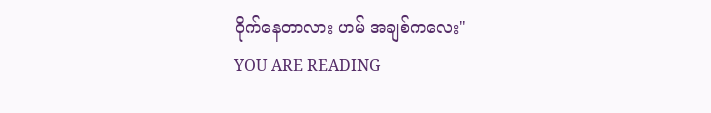ဝိုက်နေတာလား ဟမ် အချစ်ကလေး"
YOU ARE READING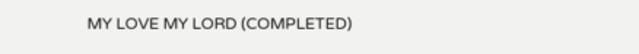MY LOVE MY LORD (COMPLETED)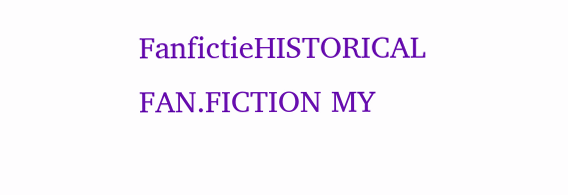FanfictieHISTORICAL FAN.FICTION MY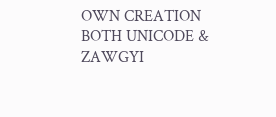OWN CREATION BOTH UNICODE & ZAWGYI